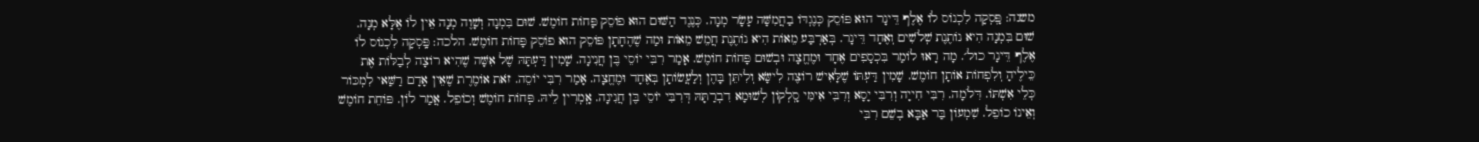משנה: פָּֽסְקָה לִכְנוֹס לוֹ אֶלֶף דֵּינָר הוּא פּוֹסֵק כְּנֶגְדּוֹ בַחֲמִשָּׁה עָשָׂר מְנָה. כְּנֶגֶד הַשּׁוּם הוּא פוֹסֵק פָּחוֹת חוֹמֶשׁ. שׁוּם בִּמְנָה וְשָׁוֶה מְנָה אֵין לוֹ אֶלָּא מְנָה. שׁוּם בִּמְנָה הִיא נוֹתֶנֶת שְׁלֹשִׁים וְאֶחָד דֵּינָר. בְּאַרְבַּע מֵאוֹת הִיא נוֹתֶנֶת חֲמֵשׁ מֵאוֹת וּמַה שֶׁהֶחָתָן פּוֹסֵק הוּא פוֹסֵק פָּחוֹת חוֹמֶשׁ. הלכה: פָּֽסְקָה לִכְנוֹס לוֹ אֶלֶף דֵּינָר כול׳. מָה רָאוּ לוֹמַר בִּכְסָפִים אֶחָד וּמֶחֱצָה וּבְשׁוּם פָּחוֹת חוֹמֶשׁ. אָמַר רִבִּי יוֹסֵי בֶּן חֲנִינָה. שָׁמִין דַּעְתָּהּ שֶׁל אִשָּׁה שֶׁהִיא רוֹצָה לְבַלּוֹת אֶת כֵּילֶיהָ וְלִפְחוֹת אוֹתָן חוֹמֶשׁ. שָׁמִין דַּעְתּוֹ שֶׁלָּאִישׁ רוֹצֶה לִישָּׂא וְלִיתֵּן בָּהֶן וְלַעֲשׂוֹתָן בְּאֶחָד וּמֶחֱצָה. אָמַר רִבִּי יוֹסֵה. זֹאת אוֹמֶרֶת שֶׁאֵין אָדָם רַשַּׁאי לִמְכּוֹר כְּלֵי אִשְׁתּוֹ. דִּלֹמָה. רִבִּי חִייָה וְרִבִּי יָסָא וְרִבִּי אִימִּי סָֽלְקוֹן לְשׁוּמָא דִבְרַתָּהּ דְּרִבִּי יוֹסֵי בֶּן חֲנִינָה. אָֽמְרִין לֵיהּ. פְּחוֹת חוֹמֶשׁ וְכוֹפֵל. אֲמַר לוֹן. פּוֹחֵת חוֹמֶשׁ וְאֵינוֹ כוֹפֵל. שִׁמְעוֹן בַּר אַבָּא בְשֵׁם רִבִּי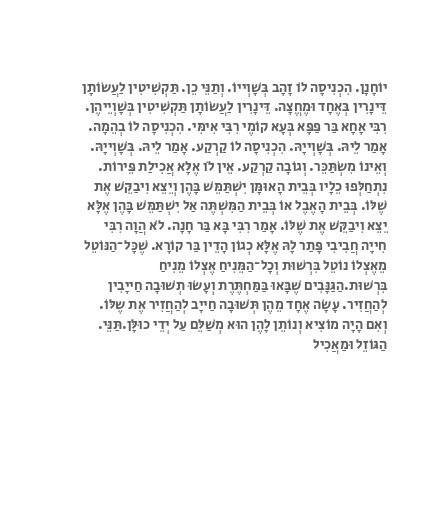יוֹחָנָן. הִכְנִיסָה לֹו זָהָב בְּשָׁוְייוֹ. וְתַנֵּי כֵן. תַּקְשִׁיטִין לַעֲשׂוֹתָן דֵּינָרִין בְּאֶחָד וּמֶחֱצָה. דֵּינָרִין לַעֲשׂוֹתָן תַּקְשִׁיטִין בְּשָׁוְיֵיהֶן. רִבִּי אָחָא בַּר פַּפָּא בְּעָא קוֹמֶי רִבִּי אִימִּי. הִכְנִיסָה לוֹ בְהֵמָה. אָמַר לֵיהּ. בְּשָׁוְייָהּ. הִכְנִיסָה לוֹ קַרְקַע. אָמַר לֵיהּ. בְּשָׁוְייָהּ. וְאֵינוֹ מִשְׂתַּכֵּר. וְגוֹבָה קַרְקַע. אֵין לֹו אֶלָּא אֲכִילַת פֵּירוֹת.
נִתְחַלְּפוּ כֵלָיו בְּבֵית הָאוּמָּן יִשְׁתַּמֵּשׁ בָּהֶן וְיֵצֵא וִיבַקֵּשׁ אֶת שֶׁלּוֹ. בְּבֵית הָאֶבֶל אוֹ בְּבֵית הַמִּשְׁתֶּה אַל יִשְׁתַּמֵּשׁ בָּהֶן אֶלָּא יֵצֵא וִיבַקֵּשׁ אֶת שֶׁלּוֹ. אָמַר רִבִּי בָּא בַּר חָנָה. לֹא הֲוָה רִבִּי חִייָה חֲבִיבִי פָּתַר לָהּ אֶלָּא כְגוֹן הָדֵין בַּר קוֹרָא. שֶׁכָּל־הַנּוֹטֵל מֵאֶצְלוֹ נוֹטֵל בִּרְשׁוּת וְכָל־הַמֵּנִיחַ אֶצְלוֹ מֵנִיחַ בִּרְשׁוּת.הַגַּנָּבִים שֶׁבָּאוּ בַּמַּחְתֶּרֶת וְעָשׂוּ תְשׁוּבָה חַייָבִין לְהַחֲזִיר. עָשָׂה אֶחָד מֵהֶן תְּשׁוּבָה חַייָב לְהַחֲזִיר אֶת שֶלּוֹ. וְאִם הָיָה מוֹצִיא וְנוֹתֵן לָהֶן הוּא מְשַׁלֵּם עַל יְדֵי כוּלָּן.תַּנֵּי. הַגּוֹזֵל וּמַאֲכִיל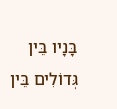בָּנָיו בֵּין גְּדוֹלִים בֵּין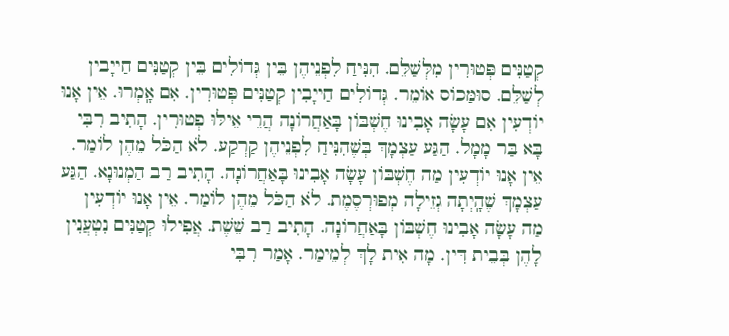קְטַנִּים פְּטוּרִין מִלְּשַׁלֵּם. הִנִּיחַ לִפְנֵיהֶן בֵּין גְּדוֹלִים בֵּין קְטַנִּים חַייָבין לְשַׁלֵּם. סוּמַּכוֹס אוֹמֵר. גְּדוֹלִים חַייָבִין קְטַנִּים פְּטוּרִין. אִם אָֽמְרוּ. אֵין אָנוּ יוֹדְעִין אִם עָשָׂה אָבִינוּ חֶשְׁבּוֹן בָּאַחֲרוֹנָה הֲרֵי אֵילּוּ פְטוּרִין. הָתִיב רִבִּי בָּא בַּר מָמָל. הַגַּע עַצְמָךְ בְּשֶׁהִנִּיחַ לִפְנֵיהֶן קַרְקַע. לֹא הַכֹּל מֵהֶן לוֹמַר. אֵין אָנוּ יוֹדְעִין מַה חֶשְׁבּוֹן עָשָׂה אָבִינוּ בָּאַחֲרוֹנָה. הָתִיב רַב הַמְנוּנָא. הַגַּע עַצְמָךְ שֶׁהָֽיְתָה גְזֵילָה מְפוּרְסֶמֶת. לֹא הַכֹּל מֵהֶן לוֹמַר. אֵין אָנוּ יוֹדְעִין מַה עָשָׂה אָבִינוּ חֶשְׁבּוֹן בָּאַחֲרוֹנָה. הָתִיב רַב שֵׁשֶׁת. אֲפִילוּ קְטַנִּים נִטְעֲנִין לָהֶן בְּבֵית דִּין. מָה אִית לָךְ לְמֵימַר. אָמַר רִבִּי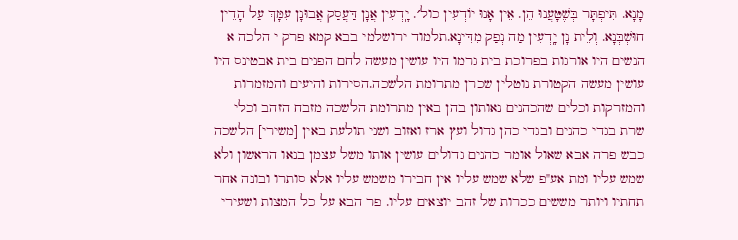מָנָא. תִּיפְתָּר בְּשֶׁטָּעֲנוּ הֵן. אֵין אָנוּ יוֹדְעִין כול׳. יָֽדְעִין אֲנָן דַּעֲסַק אֲבוּנָן עִמָּךְ עַל הָדֵין חוּשְׁבְּנָא. וְלֵית נָן יָֽדְעִין מַה נְפַק מִדִּינָא.תלמוד ירושלמי בבא קמא פרק י הלכה א
הנשים היו אורגות בפרוכת בית גרמו היו עושין מעשה לחם הפנים בית אבטינס היו עושין מעשה הקטורת נוטלין שכרן מתרומת הלשכה.הסירות והיעים והמזמרות והמזרקות וכלים שהכהנים נאותון בהן באין מתרומת הלשכה מזבח הזהב וכלי שרת בגדי כהנים ובגדי כהן גדול ועץ ארז ואזוב ושני תולעת באין [משירי] הלשכה כבש פרה אבא שאול אומר כהנים גדולים עושין אותו משל עצמן בנאו הראשון ולא שמש עליו ומת אע"פ שלא שמש עליו אין חבירו משמש עליו אלא סותרו ובונה אחר תחתיו ויותר מששים ככרות של זהב יוצאים עליו. פר הבא על כל המצות ושעירי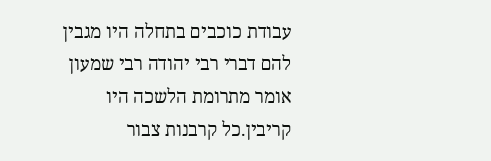עבודת כוכבים בתחלה היו מגבין להם דברי רבי יהודה רבי שמעון אומר מתרומת הלשכה היו קריבין.כל קרבנות צבור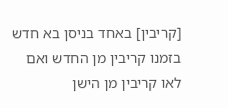[קריבין] באחד בניסן בא חדש בזמנו קריבין מן החדש ואם לאו קריבין מן הישן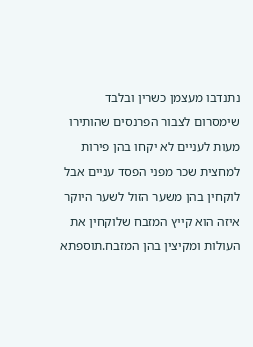נתנדבו מעצמן כשרין ובלבד שימסרום לצבור הפרנסים שהותירו מעות לעניים לא יקחו בהן פירות למחצית שכר מפני הפסד עניים אבל לוקחין בהן משער הזול לשער היוקר איזה הוא קייץ המזבח שלוקחין את העולות ומקיצין בהן המזבח.תוספתא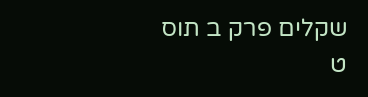שקלים פרק ב תוס ט